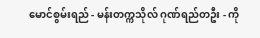မောင်စွမ်းရည် - မန်းတက္ကသိုလ် ဂုဏ်ရည်တဦး - ကို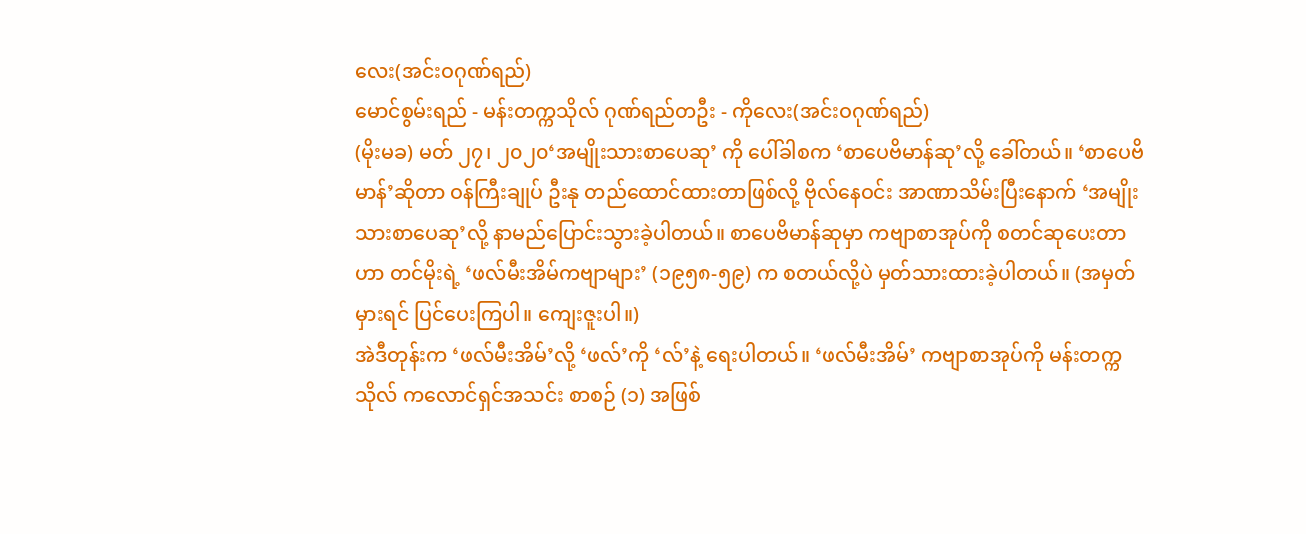လေး(အင်းဝဂုဏ်ရည်)
မောင်စွမ်းရည် - မန်းတက္ကသိုလ် ဂုဏ်ရည်တဦး - ကိုလေး(အင်းဝဂုဏ်ရည်)
(မိုးမခ) မတ် ၂၇၊ ၂၀၂၀‘အမျိုးသားစာပေဆု’ ကို ပေါ်ခါစက ‘စာပေဗိမာန်ဆု’လို့ ခေါ်တယ်။ ‘စာပေဗိမာန်’ဆိုတာ ဝန်ကြီးချုပ် ဦးနု တည်ထောင်ထားတာဖြစ်လို့ ဗိုလ်နေဝင်း အာဏာသိမ်းပြီးနောက် ‘အမျိုးသားစာပေဆု’လို့ နာမည်ပြောင်းသွားခဲ့ပါတယ်။ စာပေဗိမာန်ဆုမှာ ကဗျာစာအုပ်ကို စတင်ဆုပေးတာဟာ တင်မိုးရဲ့ ‘ဖလ်မီးအိမ်ကဗျာများ’ (၁၉၅၈-၅၉) က စတယ်လို့ပဲ မှတ်သားထားခဲ့ပါတယ်။ (အမှတ်မှားရင် ပြင်ပေးကြပါ။ ကျေးဇူးပါ။)
အဲဒီတုန်းက ‘ဖလ်မီးအိမ်’လို့ ‘ဖလ်’ကို ‘လ်’နဲ့ ရေးပါတယ်။ ‘ဖလ်မီးအိမ်’ ကဗျာစာအုပ်ကို မန်းတက္ကသိုလ် ကလောင်ရှင်အသင်း စာစဉ် (၁) အဖြစ်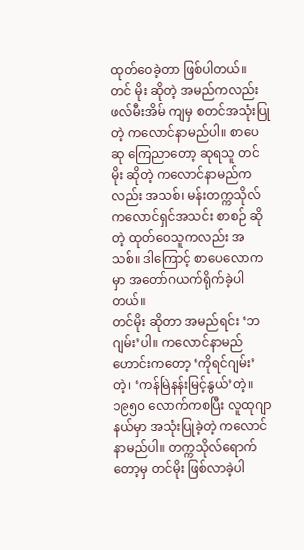ထုတ်ဝေခဲ့တာ ဖြစ်ပါတယ်။ တင် မိုး ဆိုတဲ့ အမည်ကလည်း ဖလ်မီးအိမ် ကျမှ စတင်အသုံးပြုတဲ့ ကလောင်နာမည်ပါ။ စာပေဆု ကြေညာတော့ ဆုရသူ တင်မိုး ဆိုတဲ့ ကလောင်နာမည်ကလည်း အသစ်၊ မန်းတက္ကသိုလ် ကလောင်ရှင်အသင်း စာစဉ် ဆိုတဲ့ ထုတ်ဝေသူကလည်း အသစ်။ ဒါကြောင့် စာပေလောကမှာ အတော်ဂယက်ရိုက်ခဲ့ပါ တယ်။
တင်မိုး ဆိုတာ အမည်ရင်း ‘ဘဂျမ်း’ပါ။ ကလောင်နာမည်ဟောင်းကတော့ ‘ကိုရင်ဂျမ်း’တဲ့၊ ‘ကန်မြဲနန်းမြင့်နွယ်’တဲ့။ ၁၉၅၀ လောက်ကစပြီး လူထုဂျာနယ်မှာ အသုံးပြုခဲ့တဲ့ ကလောင်နာမည်ပါ။ တက္ကသိုလ်ရောက်တော့မှ တင်မိုး ဖြစ်လာခဲ့ပါ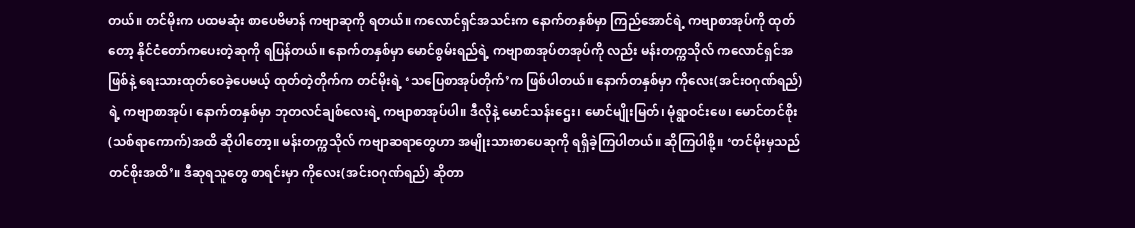တယ်။ တင်မိုးက ပထမဆုံး စာပေဗိမာန် ကဗျာဆုကို ရတယ်။ ကလောင်ရှင်အသင်းက နောက်တနှစ်မှာ ကြည်အောင်ရဲ့ ကဗျာစာအုပ်ကို ထုတ်တော့ နိုင်ငံတော်ကပေးတဲ့ဆုကို ရပြန်တယ်။ နောက်တနှစ်မှာ မောင်စွမ်းရည်ရဲ့ ကဗျာစာအုပ်တအုပ်ကို လည်း မန်းတက္ကသိုလ် ကလောင်ရှင်အဖြစ်နဲ့ ရေးသားထုတ်ဝေခဲ့ပေမယ့် ထုတ်တဲ့တိုက်က တင်မိုးရဲ့ ‘သပြေစာအုပ်တိုက်’က ဖြစ်ပါတယ်။ နောက်တနှစ်မှာ ကိုလေး(အင်းဝဂုဏ်ရည်)ရဲ့ ကဗျာစာအုပ်၊ နောက်တနှစ်မှာ ဘုတလင်ချစ်လေးရဲ့ ကဗျာစာအုပ်ပါ။ ဒီလိုနဲ့ မောင်သန်းဌေး၊ မောင်မျိုးမြတ်၊ မုံရွာဝင်းဖေ၊ မောင်တင်စိုး(သစ်ရာကောက်)အထိ ဆိုပါတော့။ မန်းတက္ကသိုလ် ကဗျာဆရာတွေဟာ အမျိုးသားစာပေဆုကို ရရှိခဲ့ကြပါတယ်။ ဆိုကြပါစို့။ ‘တင်မိုးမှသည် တင်စိုးအထိ’။ ဒီဆုရသူတွေ စာရင်းမှာ ကိုလေး(အင်းဝဂုဏ်ရည်) ဆိုတာ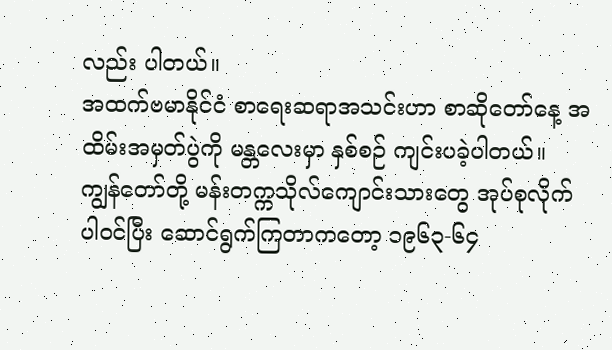လည်း ပါတယ်။
အထက်ဗမာနိုင်ငံ စာရေးဆရာအသင်းဟာ စာဆိုတော်နေ့ အထိမ်းအမှတ်ပွဲကို မန္တလေးမှာ နှစ်စဉ် ကျင်းပခဲ့ပါတယ်။
ကျွန်တော်တို့ မန်းတက္ကသိုလ်ကျောင်းသားတွေ အုပ်စုလိုက် ပါဝင်ပြီး ဆောင်ရွက်ကြတာကတော့ ၁၉၆၃-၆၄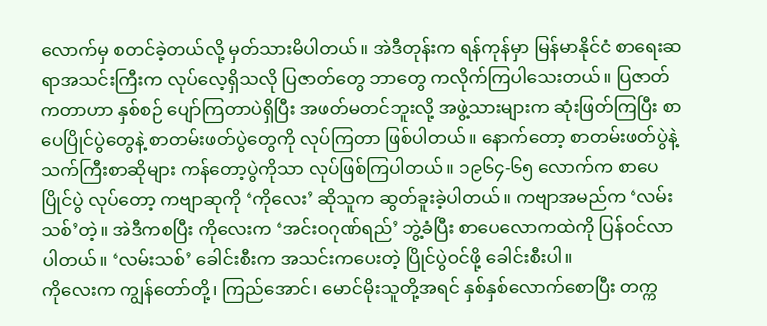လောက်မှ စတင်ခဲ့တယ်လို့ မှတ်သားမိပါတယ်။ အဲဒီတုန်းက ရန်ကုန်မှာ မြန်မာနိုင်ငံ စာရေးဆရာအသင်းကြီးက လုပ်လေ့ရှိသလို ပြဇာတ်တွေ ဘာတွေ ကလိုက်ကြပါသေးတယ်။ ပြဇာတ်ကတာဟာ နှစ်စဉ် ပျော်ကြတာပဲရှိပြီး အဖတ်မတင်ဘူးလို့ အဖွဲ့သားများက ဆုံးဖြတ်ကြပြီး စာပေပြိုင်ပွဲတွေနဲ့ စာတမ်းဖတ်ပွဲတွေကို လုပ်ကြတာ ဖြစ်ပါတယ်။ နောက်တော့ စာတမ်းဖတ်ပွဲနဲ့ သက်ကြီးစာဆိုများ ကန်တော့ပွဲကိုသာ လုပ်ဖြစ်ကြပါတယ်။ ၁၉၆၄-၆၅ လောက်က စာပေပြိုင်ပွဲ လုပ်တော့ ကဗျာဆုကို ‘ကိုလေး’ ဆိုသူက ဆွတ်ခူးခဲ့ပါတယ်။ ကဗျာအမည်က ‘လမ်းသစ်’တဲ့။ အဲဒီကစပြီး ကိုလေးက ‘အင်းဝဂုဏ်ရည်’ ဘွဲ့ခံပြီး စာပေလောကထဲကို ပြန်ဝင်လာပါတယ်။ ‘လမ်းသစ်’ ခေါင်းစီးက အသင်းကပေးတဲ့ ပြိုင်ပွဲဝင်ဖို့ ခေါင်းစီးပါ။
ကိုလေးက ကျွန်တော်တို့၊ ကြည်အောင်၊ မောင်မိုးသူတို့အရင် နှစ်နှစ်လောက်စောပြီး တက္က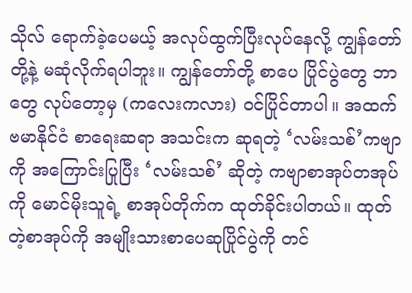သိုလ် ရောက်ခဲ့ပေမယ့် အလုပ်ထွက်ပြီးလုပ်နေလို့ ကျွန်တော်တို့နဲ့ မဆုံလိုက်ရပါဘူး။ ကျွန်တော်တို့ စာပေ ပြိုင်ပွဲတွေ ဘာတွေ လုပ်တော့မှ (ကလေးကလား) ဝင်ပြိုင်တာပါ။ အထက်ဗမာနိုင်ငံ စာရေးဆရာ အသင်းက ဆုရတဲ့ ‘လမ်းသစ်’ကဗျာကို အကြောင်းပြုပြီး ‘လမ်းသစ်’ ဆိုတဲ့ ကဗျာစာအုပ်တအုပ်ကို မောင်မိုးသူရဲ့ စာအုပ်တိုက်က ထုတ်ခိုင်းပါတယ်။ ထုတ်တဲ့စာအုပ်ကို အမျိုးသားစာပေဆုပြိုင်ပွဲကို တင်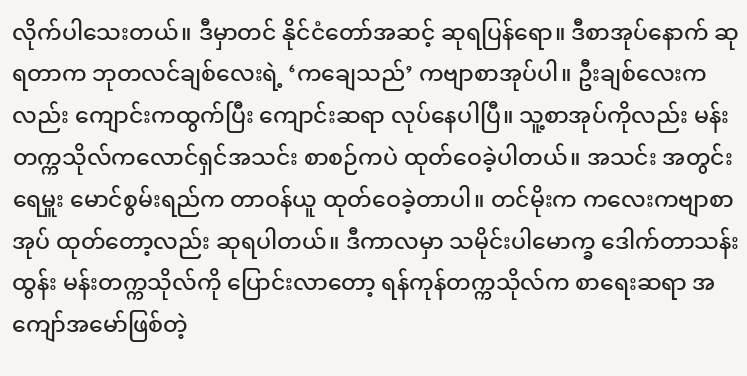လိုက်ပါသေးတယ်။ ဒီမှာတင် နိုင်ငံတော်အဆင့် ဆုရပြန်ရော။ ဒီစာအုပ်နောက် ဆုရတာက ဘုတလင်ချစ်လေးရဲ့ ‘ကချေသည်’ ကဗျာစာအုပ်ပါ။ ဦးချစ်လေးကလည်း ကျောင်းကထွက်ပြီး ကျောင်းဆရာ လုပ်နေပါပြီ။ သူ့စာအုပ်ကိုလည်း မန်းတက္ကသိုလ်ကလောင်ရှင်အသင်း စာစဉ်ကပဲ ထုတ်ဝေခဲ့ပါတယ်။ အသင်း အတွင်းရေမှူး မောင်စွမ်းရည်က တာဝန်ယူ ထုတ်ဝေခဲ့တာပါ။ တင်မိုးက ကလေးကဗျာစာအုပ် ထုတ်တော့လည်း ဆုရပါတယ်။ ဒီကာလမှာ သမိုင်းပါမောက္ခ ဒေါက်တာသန်းထွန်း မန်းတက္ကသိုလ်ကို ပြောင်းလာတော့ ရန်ကုန်တက္ကသိုလ်က စာရေးဆရာ အကျော်အမော်ဖြစ်တဲ့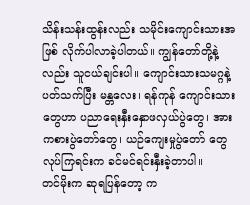သိန်းသန်းထွန်းလည်း သမိုင်းကျောင်းသားအဖြစ် လိုက်ပါလာခဲ့ပါတယ်။ ကျွန်တော်တို့နဲ့လည်း သူငယ်ချင်းပါ။ ကျောင်းသားသမဂ္ဂနဲ့ပတ်သက်ပြီး မန္တလေး၊ ရန်ကုန် ကျောင်းသားတွေဟာ ပညာရေးနှီးနှောဖလှယ်ပွဲတွေ၊ အားကစားပွဲတော်တွေ၊ ယဉ်ကျေးမှုပွဲတော် တွေ လုပ်ကြရင်းက ခင်မင်ရင်းနှီးခဲ့တာပါ။
တင်မိုးက ဆုရပြန်တော့ က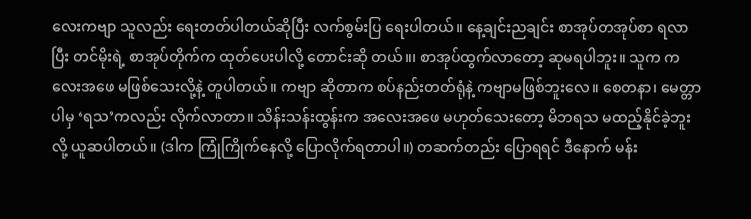လေးကဗျာ သူလည်း ရေးတတ်ပါတယ်ဆိုပြီး လက်စွမ်းပြ ရေးပါတယ်။ နေ့ချင်းညချင်း စာအုပ်တအုပ်စာ ရလာပြီး တင်မိုးရဲ့ စာအုပ်တိုက်က ထုတ်ပေးပါလို့ တောင်းဆို တယ်။၊ စာအုပ်ထွက်လာတော့ ဆုမရပါဘူး။ သူက ကလေးအဖေ မဖြစ်သေးလို့နဲ့ တူပါတယ်။ ကဗျာ ဆိုတာက စပ်နည်းတတ်ရုံနဲ့ ကဗျာမဖြစ်ဘူးလေ။ စေတနာ၊ မေတ္တာပါမှ ‘ရသ’ကလည်း လိုက်လာတာ။ သိန်းသန်းထွန်းက အလေးအဖေ မဟုတ်သေးတော့ မိဘရသ မထည့်နိုင်ခဲ့ဘူးလို့ ယူဆပါတယ်။ (ဒါက ကြုံကြိုက်နေလို့ ပြောလိုက်ရတာပါ။) တဆက်တည်း ပြောရရင် ဒီနောက် မန်း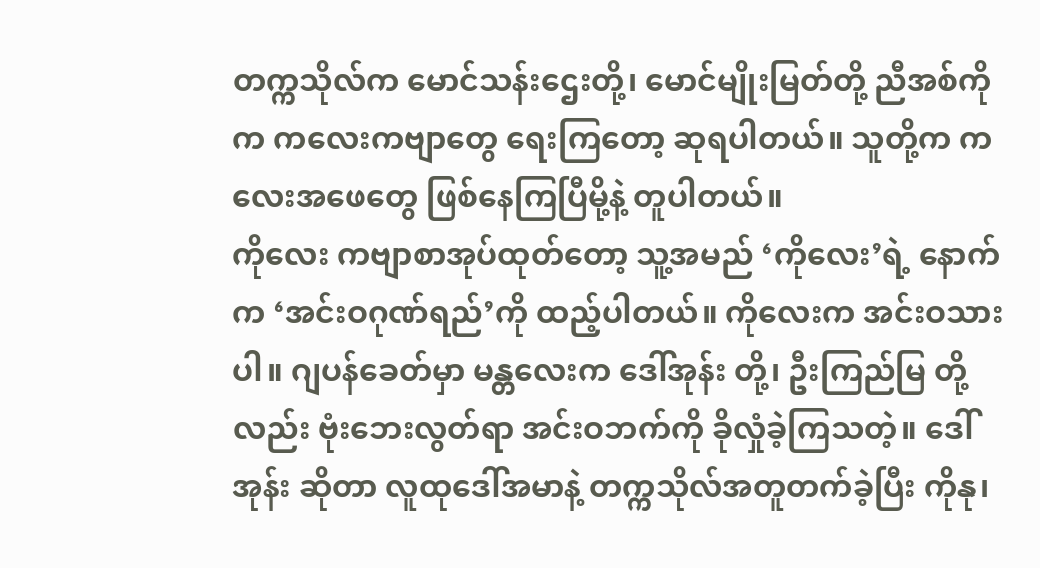တက္ကသိုလ်က မောင်သန်းဌေးတို့၊ မောင်မျိုးမြတ်တို့ ညီအစ်ကိုက ကလေးကဗျာတွေ ရေးကြတော့ ဆုရပါတယ်။ သူတို့က ကလေးအဖေတွေ ဖြစ်နေကြပြီမို့နဲ့ တူပါတယ်။
ကိုလေး ကဗျာစာအုပ်ထုတ်တော့ သူ့အမည် ‘ကိုလေး’ရဲ့ နောက်က ‘အင်းဝဂုဏ်ရည်’ကို ထည့်ပါတယ်။ ကိုလေးက အင်းဝသားပါ။ ဂျပန်ခေတ်မှာ မန္တလေးက ဒေါ်အုန်း တို့၊ ဦးကြည်မြ တို့လည်း ဗုံးဘေးလွတ်ရာ အင်းဝဘက်ကို ခိုလှုံခဲ့ကြသတဲ့။ ဒေါ်အုန်း ဆိုတာ လူထုဒေါ်အမာနဲ့ တက္ကသိုလ်အတူတက်ခဲ့ပြီး ကိုနု၊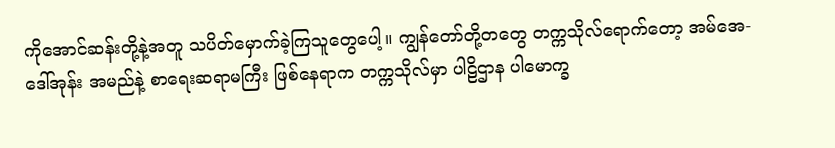ကိုအောင်ဆန်းတို့နဲ့အတူ သပိတ်မှောက်ခဲ့ကြသူတွေပေါ့။ ကျွန်တော်တို့တတွေ တက္ကသိုလ်ရောက်တော့ အမ်အေ-ဒေါ်အုန်း အမည်နဲ့ စာရေးဆရာမကြီး ဖြစ်နေရာက တက္ကသိုလ်မှာ ပါဠိဌာန ပါမောက္ခ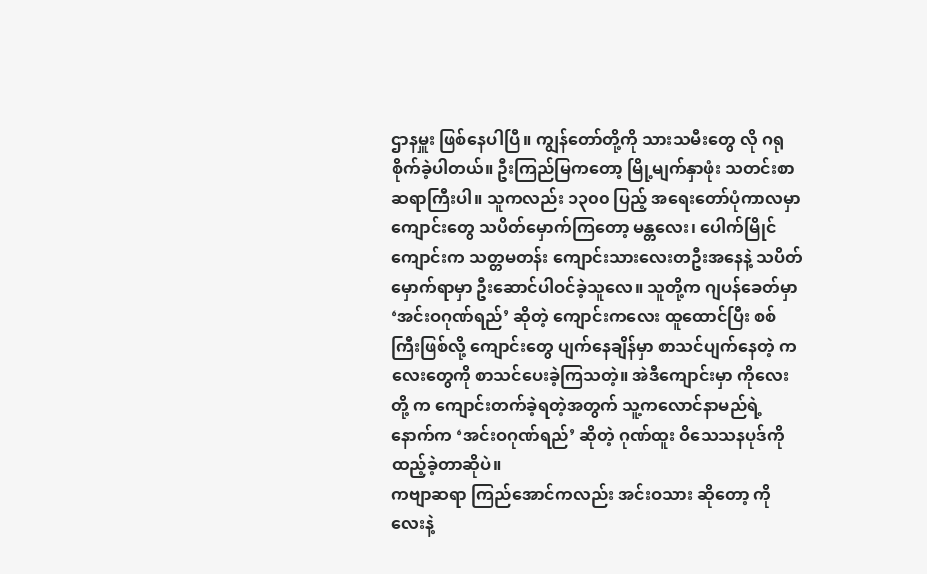ဌာနမှူး ဖြစ်နေပါပြီ။ ကျွန်တော်တို့ကို သားသမီးတွေ လို ဂရုစိုက်ခဲ့ပါတယ်။ ဦးကြည်မြကတော့ မြို့မျက်နှာဖုံး သတင်းစာဆရာကြီးပါ။ သူကလည်း ၁၃၀၀ ပြည့် အရေးတော်ပုံကာလမှာ ကျောင်းတွေ သပိတ်မှောက်ကြတော့ မန္တလေး၊ ပေါက်မြိုင်ကျောင်းက သတ္တမတန်း ကျောင်းသားလေးတဦးအနေနဲ့ သပိတ်မှောက်ရာမှာ ဦးဆောင်ပါဝင်ခဲ့သူလေ။ သူတို့က ဂျပန်ခေတ်မှာ ‘အင်းဝဂုဏ်ရည်’ ဆိုတဲ့ ကျောင်းကလေး ထူထောင်ပြီး စစ်ကြီးဖြစ်လို့ ကျောင်းတွေ ပျက်နေချိန်မှာ စာသင်ပျက်နေတဲ့ ကလေးတွေကို စာသင်ပေးခဲ့ကြသတဲ့။ အဲဒီကျောင်းမှာ ကိုလေးတို့ က ကျောင်းတက်ခဲ့ရတဲ့အတွက် သူ့ကလောင်နာမည်ရဲ့ နောက်က ‘အင်းဝဂုဏ်ရည်’ ဆိုတဲ့ ဂုဏ်ထူး ဝိသေသနပုဒ်ကို ထည့်ခဲ့တာဆိုပဲ။
ကဗျာဆရာ ကြည်အောင်ကလည်း အင်းဝသား ဆိုတော့ ကိုလေးနဲ့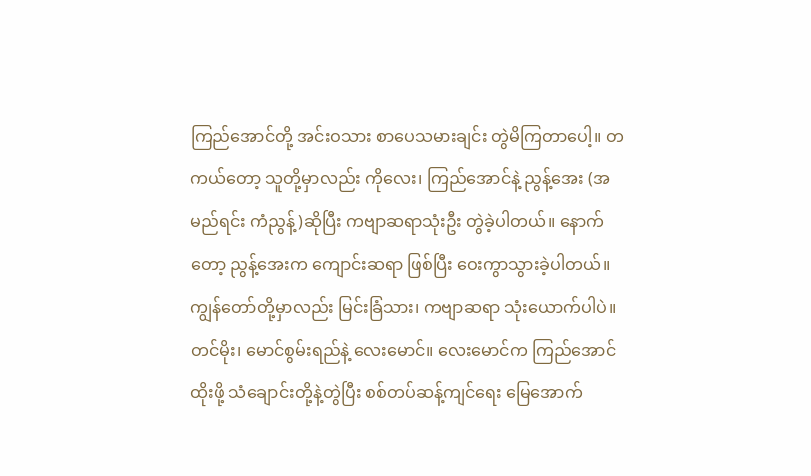ကြည်အောင်တို့ အင်းဝသား စာပေသမားချင်း တွဲမိကြတာပေါ့။ တကယ်တော့ သူတို့မှာလည်း ကိုလေး၊ ကြည်အောင်နဲ့ ညွန့်အေး (အမည်ရင်း ကံညွန့်)ဆိုပြီး ကဗျာဆရာသုံးဦး တွဲခဲ့ပါတယ်။ နောက်တော့ ညွန့်အေးက ကျောင်းဆရာ ဖြစ်ပြီး ဝေးကွာသွားခဲ့ပါတယ်။
ကျွန်တော်တို့မှာလည်း မြင်းခြံသား၊ ကဗျာဆရာ သုံးယောက်ပါပဲ။ တင်မိုး၊ မောင်စွမ်းရည်နဲ့ လေးမောင်။ လေးမောင်က ကြည်အောင် ထိုးဖို့ သံချောင်းတို့နဲ့တွဲပြီး စစ်တပ်ဆန့်ကျင်ရေး မြေအောက်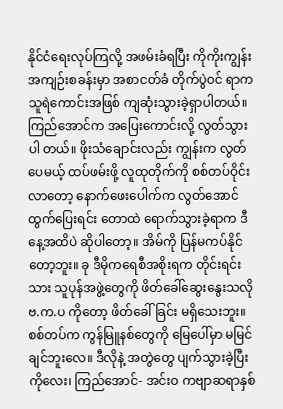နိုင်ငံရေးလုပ်ကြလို့ အဖမ်းခံရပြီး ကိုကိုးကျွန်း အကျဉ်းစခန်းမှာ အစာငတ်ခံ တိုက်ပွဲဝင် ရာက သူရဲကောင်းအဖြစ် ကျဆုံးသွားခဲ့ရှာပါတယ်။ ကြည်အောင်က အပြေးကောင်းလို့ လွတ်သွားပါ တယ်။ ဖိုးသံချောင်းလည်း ကျွန်းက လွတ်ပေမယ့် ထပ်ဖမ်းဖို့ လူထုတိုက်ကို စစ်တပ်ဝိုင်းလာတော့ နောက်ဖေးပေါက်က လွတ်အောင် ထွက်ပြေးရင်း တောထဲ ရောက်သွားခဲ့ရာက ဒီနေ့အထိပဲ ဆိုပါတော့။ အိမ်ကို ပြန်မကပ်နိုင်တော့ဘူး။ ခု ဒီမိုကရေစီအစိုးရက တိုင်းရင်းသား သူပုန်အဖွဲ့တွေကို ဖိတ်ခေါ်ဆွေးနွေးသလို ဗ.က.ပ ကိုတော့ ဖိတ်ခေါ်ခြင်း မရှိသေးဘူး။ စစ်တပ်က ကွန်မြူနစ်တွေကို မြေပေါ်မှာ မမြင်ချင်ဘူးလေ။ ဒီလိုနဲ့ အတွဲတွေ ပျက်သွားခဲ့ပြီး ကိုလေး၊ ကြည်အောင်- အင်းဝ ကဗျာဆရာနှစ်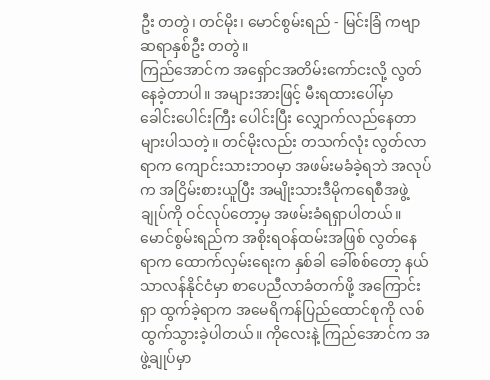ဦး တတွဲ၊ တင်မိုး၊ မောင်စွမ်းရည် - မြင်းခြံ ကဗျာဆရာနှစ်ဦး တတွဲ။
ကြည်အောင်က အရှော်ငအတိမ်းကော်ငးလို့ လွတ်နေခဲ့တာပါ။ အများအားဖြင့် မီးရထားပေါ်မှာ ခေါင်းပေါင်းကြီး ပေါင်းပြီး လျှောက်လည်နေတာ များပါသတဲ့။ တင်မိုးလည်း တသက်လုံး လွတ်လာ ရာက ကျောင်းသားဘဝမှာ အဖမ်းမခံခဲ့ရဘဲ အလုပ်က အငြိမ်းစားယူပြီး အမျိုးသားဒီမိုကရေစီအဖွဲ့ ချုပ်ကို ဝင်လုပ်တော့မှ အဖမ်းခံရရှာပါတယ်။ မောင်စွမ်းရည်က အစိုးရဝန်ထမ်းအဖြစ် လွတ်နေရာက ထောက်လှမ်းရေးက နှစ်ခါ ခေါ်စစ်တော့ နယ်သာလန်နိုင်ငံမှာ စာပေညီလာခံတက်ဖို့ အကြောင်းရှာ ထွက်ခဲ့ရာက အမေရိကန်ပြည်ထောင်စုကို လစ်ထွက်သွားခဲ့ပါတယ်။ ကိုလေးနဲ့ ကြည်အောင်က အဖွဲ့ချုပ်မှာ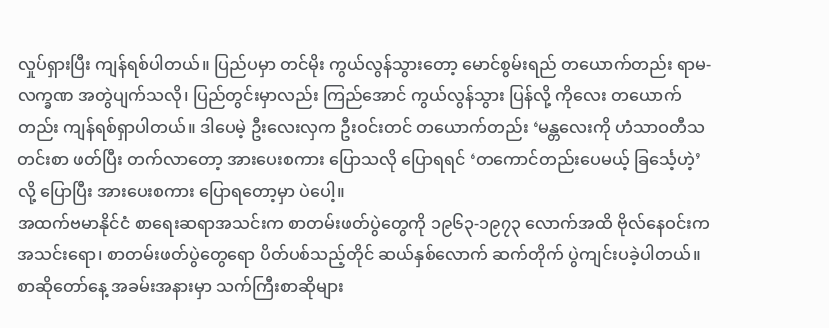လှုပ်ရှားပြီး ကျန်ရစ်ပါတယ်။ ပြည်ပမှာ တင်မိုး ကွယ်လွန်သွားတော့ မောင်စွမ်းရည် တယောက်တည်း ရာမ-လက္ခဏ အတွဲပျက်သလို၊ ပြည်တွင်းမှာလည်း ကြည်အောင် ကွယ်လွန်သွား ပြန်လို့ ကိုလေး တယောက်တည်း ကျန်ရစ်ရှာပါတယ်။ ဒါပေမဲ့ ဦးလေးလှက ဦးဝင်းတင် တယောက်တည်း ‘မန္တလေးကို ဟံသာဝတီသတင်းစာ ဖတ်ပြီး တက်လာတော့ အားပေးစကား ပြောသလို ပြောရရင် ‘တကောင်တည်းပေမယ့် ခြင်္သေ့ဟဲ့’လို့ ပြောပြီး အားပေးစကား ပြောရတော့မှာ ပဲပေါ့။
အထက်ဗမာနိုင်ငံ စာရေးဆရာအသင်းက စာတမ်းဖတ်ပွဲတွေကို ၁၉၆၃-၁၉၇၃ လောက်အထိ ဗိုလ်နေဝင်းက အသင်းရော၊ စာတမ်းဖတ်ပွဲတွေရော ပိတ်ပစ်သည့်တိုင် ဆယ်နှစ်လောက် ဆက်တိုက် ပွဲကျင်းပခဲ့ပါတယ်။ စာဆိုတော်နေ့ အခမ်းအနားမှာ သက်ကြီးစာဆိုများ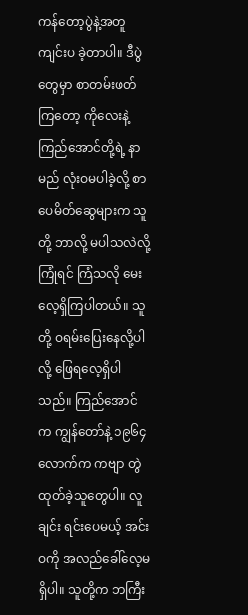ကန်တော့ပွဲနဲ့အတူ ကျင်းပ ခဲ့တာပါ။ ဒီပွဲတွေမှာ စာတမ်းဖတ်ကြတော့ ကိုလေးနဲ့ ကြည်အောင်တို့ရဲ့ နာမည် လုံးဝမပါခဲ့လို့ စာပေမိတ်ဆွေများက သူတို့ ဘာလို့ မပါသလဲလို့ ကြုံရင် ကြံသလို မေးလေ့ရှိကြပါတယ်။ သူတို့ ဝရမ်းပြေးနေလို့ပါလို့ ဖြေရလေ့ရှိပါသည်။ ကြည်အောင်က ကျွန်တော်နဲ့ ၁၉၆၄ လောက်က ကဗျာ တွဲထုတ်ခဲ့သူတွေပါ။ လူချင်း ရင်းပေမယ့် အင်းဝကို အလည်ခေါ်လေ့မရှိပါ။ သူတို့က ဘကြီး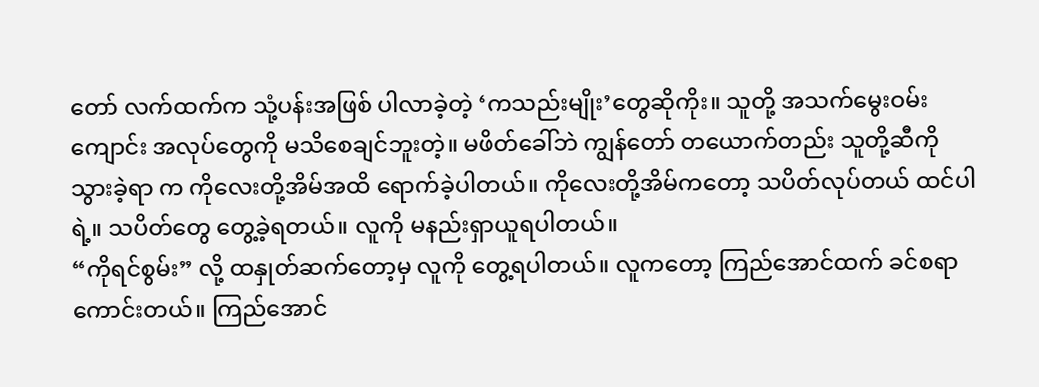တော် လက်ထက်က သုံ့ပန်းအဖြစ် ပါလာခဲ့တဲ့ ‘ကသည်းမျိုး’တွေဆိုကိုး။ သူတို့ အသက်မွေးဝမ်းကျောင်း အလုပ်တွေကို မသိစေချင်ဘူးတဲ့။ မဖိတ်ခေါ်ဘဲ ကျွန်တော် တယောက်တည်း သူတို့ဆီကို သွားခဲ့ရာ က ကိုလေးတို့အိမ်အထိ ရောက်ခဲ့ပါတယ်။ ကိုလေးတို့အိမ်ကတော့ သပိတ်လုပ်တယ် ထင်ပါရဲ့။ သပိတ်တွေ တွေ့ခဲ့ရတယ်။ လူကို မနည်းရှာယူရပါတယ်။
“ကိုရင်စွမ်း” လို့ ထနှုတ်ဆက်တော့မှ လူကို တွေ့ရပါတယ်။ လူကတော့ ကြည်အောင်ထက် ခင်စရာ ကောင်းတယ်။ ကြည်အောင်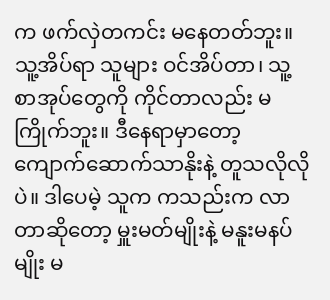က ဖက်လှဲတကင်း မနေတတ်ဘူး။ သူ့အိပ်ရာ သူများ ဝင်အိပ်တာ၊ သူ့ စာအုပ်တွေကို ကိုင်တာလည်း မကြိုက်ဘူး။ ဒီနေရာမှာတော့ ကျောက်ဆောက်သာနိုးနဲ့ တူသလိုလို ပဲ။ ဒါပေမဲ့ သူက ကသည်းက လာတာဆိုတော့ မှူးမတ်မျိုးနဲ့ မနူးမနပ်မျိုး မ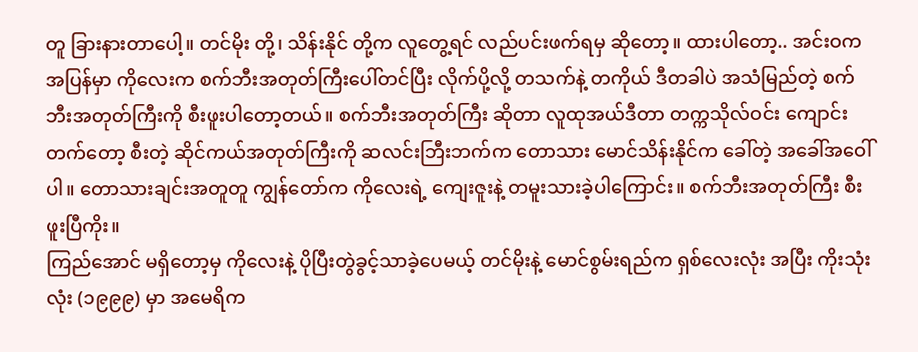တူ ခြားနားတာပေါ့။ တင်မိုး တို့၊ သိန်းနိုင် တို့က လူတွေ့ရင် လည်ပင်းဖက်ရမှ ဆိုတော့။ ထားပါတော့.. အင်းဝက အပြန်မှာ ကိုလေးက စက်ဘီးအတုတ်ကြီးပေါ်တင်ပြီး လိုက်ပို့လို့ တသက်နဲ့ တကိုယ် ဒီတခါပဲ အသံမြည်တဲ့ စက်ဘီးအတုတ်ကြီးကို စီးဖူးပါတော့တယ်။ စက်ဘီးအတုတ်ကြီး ဆိုတာ လူထုအယ်ဒီတာ တက္ကသိုလ်ဝင်း ကျောင်းတက်တော့ စီးတဲ့ ဆိုင်ကယ်အတုတ်ကြီးကို ဆလင်းဘြီးဘက်က တောသား မောင်သိန်းနိုင်က ခေါ်တဲ့ အခေါ်အဝေါ်ပါ။ တောသားချင်းအတူတူ ကျွန်တော်က ကိုလေးရဲ့ ကျေးဇူးနဲ့ တမူးသားခဲ့ပါကြောင်း။ စက်ဘီးအတုတ်ကြီး စီးဖူးပြီကိုး။
ကြည်အောင် မရှိတော့မှ ကိုလေးနဲ့ ပိုပြီးတွဲခွင့်သာခဲ့ပေမယ့် တင်မိုးနဲ့ မောင်စွမ်းရည်က ရှစ်လေးလုံး အပြီး ကိုးသုံးလုံး (၁၉၉၉) မှာ အမေရိက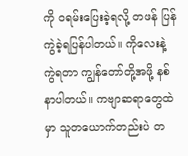ကို ဝရမ်းပြေးခဲ့ရလို့ တဖန် ပြန်ကွဲခဲ့ရပြန်ပါတယ်။ ကိုလေးနဲ့ ကွဲရတာ ကျွန်တော်တို့အဖို့ နစ်နာပါတယ်။ ကဗျာဆရာတွေထဲမှာ သူတယောက်တည်းပဲ တ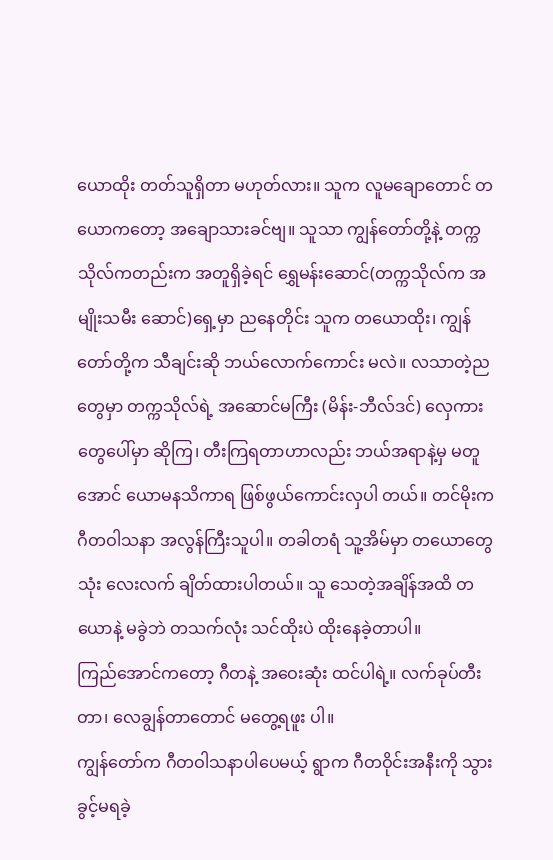ယောထိုး တတ်သူရှိတာ မဟုတ်လား။ သူက လူမချောတောင် တယောကတော့ အချောသားခင်ဗျ။ သူသာ ကျွန်တော်တို့နဲ့ တက္ကသိုလ်ကတည်းက အတူရှိခဲ့ရင် ရွှေမန်းဆောင်(တက္ကသိုလ်က အမျိုးသမီး ဆောင်)ရှေ့မှာ ညနေတိုင်း သူက တယောထိုး၊ ကျွန်တော်တို့က သီချင်းဆို ဘယ်လောက်ကောင်း မလဲ။ လသာတဲ့ညတွေမှာ တက္ကသိုလ်ရဲ့ အဆောင်မကြီး (မိန်း-ဘီလ်ဒင်) လှေကားတွေပေါ်မှာ ဆိုကြ၊ တီးကြရတာဟာလည်း ဘယ်အရာနဲ့မှ မတူအောင် ယောမနသိကာရ ဖြစ်ဖွယ်ကောင်းလှပါ တယ်။ တင်မိုးက ဂီတဝါသနာ အလွန်ကြီးသူပါ။ တခါတရံ သူ့အိမ်မှာ တယောတွေ သုံး လေးလက် ချိတ်ထားပါတယ်။ သူ သေတဲ့အချိန်အထိ တယောနဲ့ မခွဲဘဲ တသက်လုံး သင်ထိုးပဲ ထိုးနေခဲ့တာပါ။
ကြည်အောင်ကတော့ ဂီတနဲ့ အဝေးဆုံး ထင်ပါရဲ့။ လက်ခုပ်တီးတာ၊ လေချွန်တာတောင် မတွေ့ရဖူး ပါ။
ကျွန်တော်က ဂီတဝါသနာပါပေမယ့် ရွာက ဂီတဝိုင်းအနီးကို သွားခွင့်မရခဲ့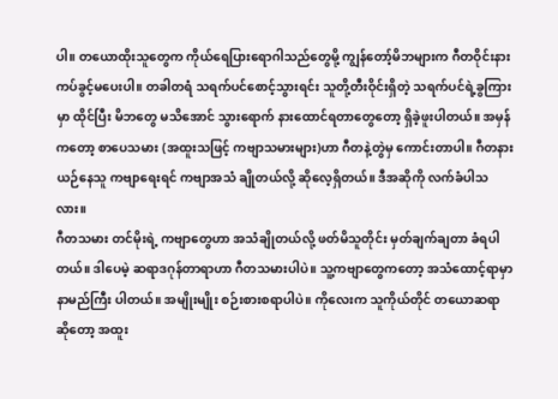ပါ။ တယောထိုးသူတွေက ကိုယ်ရေပြားရောဂါသည်တွေမို့ ကျွန်တော့်မိဘများက ဂီတဝိုင်းနား ကပ်ခွင့်မပေးပါ။ တခါတရံ သရက်ပင်စောင့်သွားရင်း သူတို့တီးဝိုင်းရှိတဲ့ သရက်ပင်ရဲ့ခွကြားမှာ ထိုင်ပြီး မိဘတွေ မသိအောင် သွားရောက် နားထောင်ရတာတွေတော့ ရှိခဲ့ဖူးပါတယ်။ အမှန်ကတော့ စာပေသမား (အထူးသဖြင့် ကဗျာသမားများ)ဟာ ဂီတနဲ့တွဲမှ ကောင်းတာပါ။ ဂီတနားယဉ်နေသူ ကဗျာရေးရင် ကဗျာအသံ ချိုတယ်လို့ ဆိုလေ့ရှိတယ်။ ဒီအဆိုကို လက်ခံပါသလား။
ဂီတသမား တင်မိုးရဲ့ ကဗျာတွေဟာ အသံချိုတယ်လို့ ဖတ်မိသူတိုင်း မှတ်ချက်ချတာ ခံရပါတယ်။ ဒါပေမဲ့ ဆရာဒဂုန်တာရာဟာ ဂီတသမားပါပဲ။ သူ့ကဗျာတွေကတော့ အသံထောင့်ရာမှာ နာမည်ကြီး ပါတယ်။ အမျိုးမျိုး စဉ်းစားစရာပါပဲ။ ကိုလေးက သူကိုယ်တိုင် တယောဆရာ ဆိုတော့ အထူး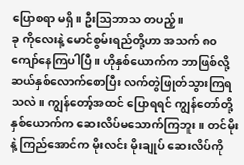ပြောစရာ မရှိ။ ဦးဩဘာသ တပည့်။
ခု ကိုလေးနဲ့ မောင်စွမ်းရည်တို့ဟာ အသက် ၈၀ ကျော်နေကြပါပြီ။ ဟိုနှစ်ယောက်က ဘာဖြစ်လို့ ဆယ်နှစ်လောက်စောပြီး လက်တွဲဖြုတ်သွားကြရသလဲ။ ကျွန်တော့်အထင် ပြောရရင် ကျွန်တော်တို့ နှစ်ယောက်က ဆေးလိပ်မသောက်ကြဘူး။ တင်မိုးနဲ့ ကြည်အောင်က မိုးလင်း မိုးချုပ် ဆေးလိပ်ကို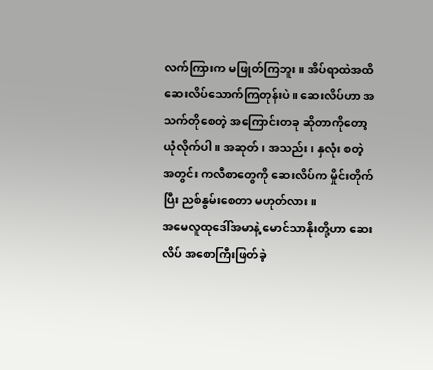လက်ကြားက မဖြုတ်ကြဘူး။ အိပ်ရာထဲအထိ ဆေးလိပ်သောက်ကြတုန်းပဲ။ ဆေးလိပ်ဟာ အသက်တိုစေတဲ့ အကြောင်းတခု ဆိုတာကိုတော့ ယုံလိုက်ပါ။ အဆုတ်၊ အသည်း၊ နှလုံး စတဲ့ အတွင်း ကလီစာတွေကို ဆေးလိပ်က မှိုင်းတိုက်ပြီး ညစ်နွမ်းစေတာ မဟုတ်လား။
အမေလူထုဒေါ်အမာနဲ့ မောင်သာနိုးတို့ဟာ ဆေးလိပ် အစောကြီးဖြတ်ခဲ့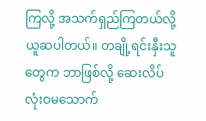ကြလို့ အသက်ရှည်ကြတယ်လို့ ယူဆပါတယ်။ တချို့ရင်းနှီးသူတွေက ဘာဖြစ်လို့ ဆေးလိပ် လုံးဝမသောက်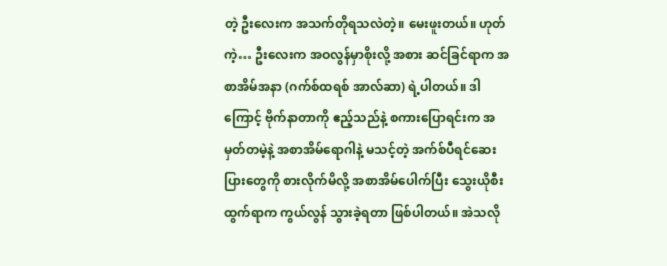တဲ့ ဦးလေးက အသက်တိုရသလဲတဲ့။ မေးဖူးတယ်။ ဟုတ်ကဲ့… ဦးလေးက အဝလွန်မှာစိုးလို့ အစား ဆင်ခြင်ရာက အစာအိမ်အနာ (ဂက်စ်ထရစ် အာလ်ဆာ) ရဲ့ပါတယ်။ ဒါကြောင့် ဗိုက်နာတာကို ဧည့်သည်နဲ့ စကားပြောရင်းက အမှတ်တမဲ့နဲ့ အစာအိမ်ရောဂါနဲ့ မသင့်တဲ့ အက်စ်ပီရင်ဆေးပြားတွေကို စားလိုက်မိလို့ အစာအိမ်ပေါက်ပြီး သွေးယိုစီးထွက်ရာက ကွယ်လွန် သွားခဲ့ရတာ ဖြစ်ပါတယ်။ အဲသလို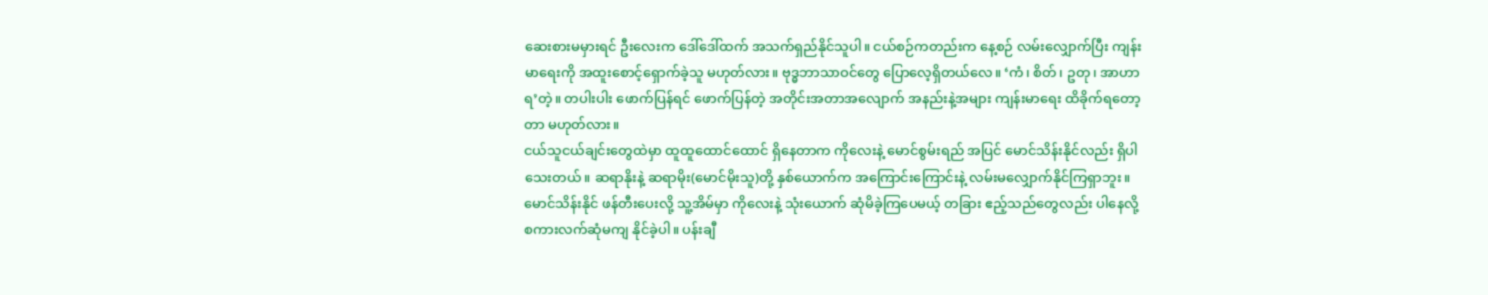ဆေးစားမမှားရင် ဦးလေးက ဒေါ်ဒေါ်ထက် အသက်ရှည်နိုင်သူပါ။ ငယ်စဉ်ကတည်းက နေ့စဉ် လမ်းလျှောက်ပြီး ကျန်းမာရေးကို အထူးစောင့်ရှောက်ခဲ့သူ မဟုတ်လား။ ဗုဒ္ဓဘာသာဝင်တွေ ပြောလေ့ရှိတယ်လေ။ ‘ကံ၊ စိတ်၊ ဥတု၊ အာဟာရ’တဲ့။ တပါးပါး ဖောက်ပြန်ရင် ဖောက်ပြန်တဲ့ အတိုင်းအတာအလျောက် အနည်းနဲ့အများ ကျန်းမာရေး ထိခိုက်ရတော့တာ မဟုတ်လား။
ငယ်သူငယ်ချင်းတွေထဲမှာ ထူထူထောင်ထောင် ရှိနေတာက ကိုလေးနဲ့ မောင်စွမ်းရည် အပြင် မောင်သိန်းနိုင်လည်း ရှိပါသေးတယ်။ ဆရာနိုးနဲ့ ဆရာမိုး(မောင်မိုးသူ)တို့ နှစ်ယောက်က အကြောင်းကြောင်းနဲ့ လမ်းမလျှောက်နိုင်ကြရှာဘူး။ မောင်သိန်းနိုင် ဖန်တီးပေးလို့ သူ့အိမ်မှာ ကိုလေးနဲ့ သုံးယောက် ဆုံမိခဲ့ကြပေမယ့် တခြား ဧည့်သည်တွေလည်း ပါနေလို့ စကားလက်ဆုံမကျ နိုင်ခဲ့ပါ။ ပန်းချီ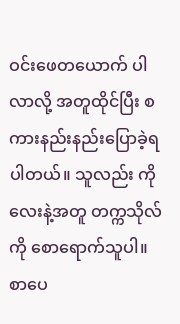ဝင်းဖေတယောက် ပါလာလို့ အတူထိုင်ပြီး စကားနည်းနည်းပြောခဲ့ရပါတယ်။ သူလည်း ကိုလေးနဲ့အတူ တက္ကသိုလ်ကို စောရောက်သူပါ။ စာပေ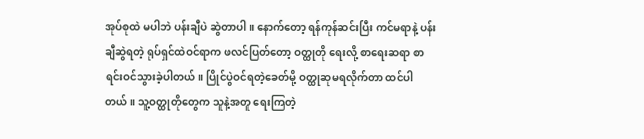အုပ်စုထဲ မပါဘဲ ပန်းချီပဲ ဆွဲတာပါ။ နောက်တော့ ရန်ကုန်ဆင်းပြီး ကင်မရာနဲ့ ပန်းချီဆွဲရတဲ့ ရုပ်ရှင်ထဲဝင်ရာက ဖလင်ပြတ်တော့ ဝတ္ထုတို ရေးလို့ စာရေးဆရာ စာရင်းဝင်သွားခဲ့ပါတယ်။ ပြိုင်ပွဲဝင်ရတဲ့ခေတ်မို့ ဝတ္ထုဆုမရလိုက်တာ ထင်ပါ တယ်။ သူ့ဝတ္ထုတိုတွေက သူနဲ့အတူ ရေးကြတဲ့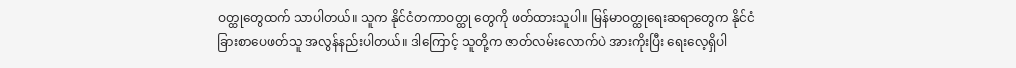ဝတ္ထုတွေထက် သာပါတယ်။ သူက နိုင်ငံတကာဝတ္ထု တွေကို ဖတ်ထားသူပါ။ မြန်မာဝတ္ထုရေးဆရာတွေက နိုင်ငံခြားစာပေဖတ်သူ အလွန်နည်းပါတယ်။ ဒါကြောင့် သူတို့က ဇာတ်လမ်းလောက်ပဲ အားကိုးပြီး ရေးလေ့ရှိပါ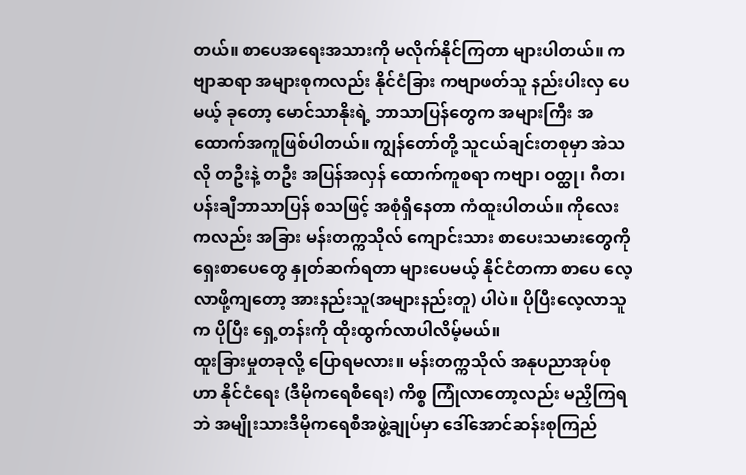တယ်။ စာပေအရေးအသားကို မလိုက်နိုင်ကြတာ များပါတယ်။ ကဗျာဆရာ အများစုကလည်း နိုင်ငံခြား ကဗျာဖတ်သူ နည်းပါးလှ ပေမယ့် ခုတော့ မောင်သာနိုးရဲ့ ဘာသာပြန်တွေက အများကြီး အထောက်အကူဖြစ်ပါတယ်။ ကျွန်တော်တို့ သူငယ်ချင်းတစုမှာ အဲသလို တဦးနဲ့ တဦး အပြန်အလှန် ထောက်ကူစရာ ကဗျာ၊ ဝတ္ထု၊ ဂီတ၊ ပန်းချီဘာသာပြန် စသဖြင့် အစုံရှိနေတာ ကံထူးပါတယ်။ ကိုလေးကလည်း အခြား မန်းတက္ကသိုလ် ကျောင်းသား စာပေးသမားတွေကို ရှေးစာပေတွေ နှုတ်ဆက်ရတာ များပေမယ့် နိုင်ငံတကာ စာပေ လေ့လာဖို့ကျတော့ အားနည်းသူ(အများနည်းတူ) ပါပဲ။ ပိုပြီးလေ့လာသူက ပိုပြီး ရှေ့တန်းကို ထိုးထွက်လာပါလိမ့်မယ်။
ထူးခြားမှုတခုလို့ ပြောရမလား။ မန်းတက္ကသိုလ် အနုပညာအုပ်စုဟာ နိုင်ငံရေး (ဒီမိုကရေစီရေး) ကိစ္စ ကြုံလာတော့လည်း မညှိကြရဘဲ အမျိုးသားဒီမိုကရေစီအဖွဲ့ချုပ်မှာ ဒေါ်အောင်ဆန်းစုကြည်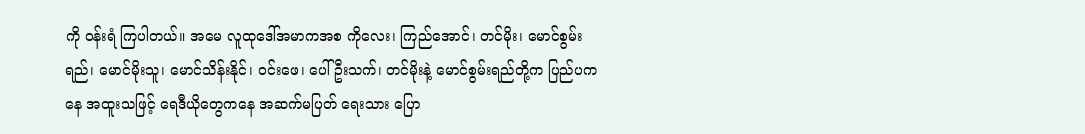ကို ဝန်းရံ ကြပါတယ်။ အမေ လူထုဒေါ်အမာကအစ ကိုလေး၊ ကြည်အောင်၊ တင်မိုး၊ မောင်စွမ်းရည်၊ မောင်မိုးသူ၊ မောင်သိန်းနိုင်၊ ဝင်းဖေ၊ ပေါ်ဦးသက်၊ တင်မိုးနဲ့ မောင်စွမ်းရည်တို့က ပြည်ပကနေ အထူးသဖြင့် ရေဒီယိုတွေကနေ အဆက်မပြတ် ရေးသား ပြော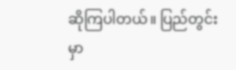ဆိုကြပါတယ်။ ပြည်တွင်းမှာ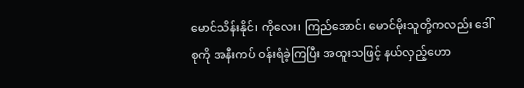မောင်သိန်းနိုင်၊ ကိုလေး၊ ကြည်အောင်၊ မောင်မိုးသူတို့ကလည်း ဒေါ်စုကို အနီးကပ် ဝန်းရံခဲ့ကြပြီး အထူးသဖြင့် နယ်လှည့်ဟော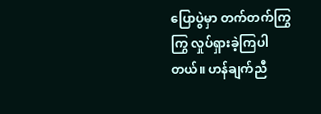ပြောပွဲမှာ တက်တက်ကြွကြွ လှုပ်ရှားခဲ့ကြပါတယ်။ ဟန်ချက်ညီ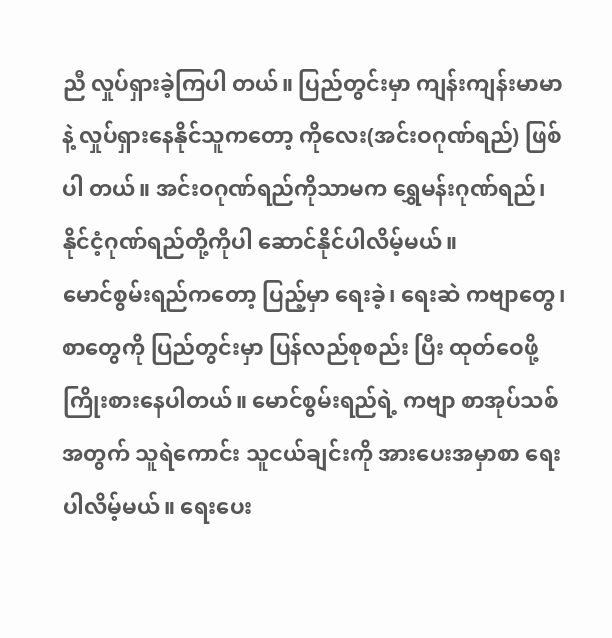ညီ လှုပ်ရှားခဲ့ကြပါ တယ်။ ပြည်တွင်းမှာ ကျန်းကျန်းမာမာနဲ့ လှုပ်ရှားနေနိုင်သူကတော့ ကိုလေး(အင်းဝဂုဏ်ရည်) ဖြစ်ပါ တယ်။ အင်းဝဂုဏ်ရည်ကိုသာမက ရွှေမန်းဂုဏ်ရည်၊ နိုင်ငံ့ဂုဏ်ရည်တို့ကိုပါ ဆောင်နိုင်ပါလိမ့်မယ်။
မောင်စွမ်းရည်ကတော့ ပြည့်မှာ ရေးခဲ့၊ ရေးဆဲ ကဗျာတွေ၊ စာတွေကို ပြည်တွင်းမှာ ပြန်လည်စုစည်း ပြီး ထုတ်ဝေဖို့ ကြိုးစားနေပါတယ်။ မောင်စွမ်းရည်ရဲ့ ကဗျာ စာအုပ်သစ်အတွက် သူရဲကောင်း သူငယ်ချင်းကို အားပေးအမှာစာ ရေးပါလိမ့်မယ်။ ရေးပေး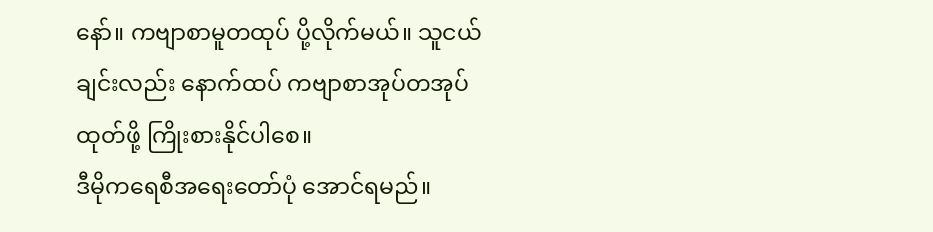နော်။ ကဗျာစာမူတထုပ် ပို့လိုက်မယ်။ သူငယ်ချင်းလည်း နောက်ထပ် ကဗျာစာအုပ်တအုပ် ထုတ်ဖို့ ကြိုးစားနိုင်ပါစေ။
ဒီမိုကရေစီအရေးတော်ပုံ အောင်ရမည်။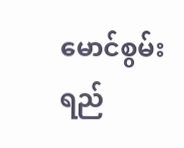မောင်စွမ်းရည်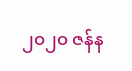၂၀၂၀ ဇန်န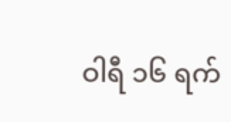ဝါရီ ၁၆ ရက်